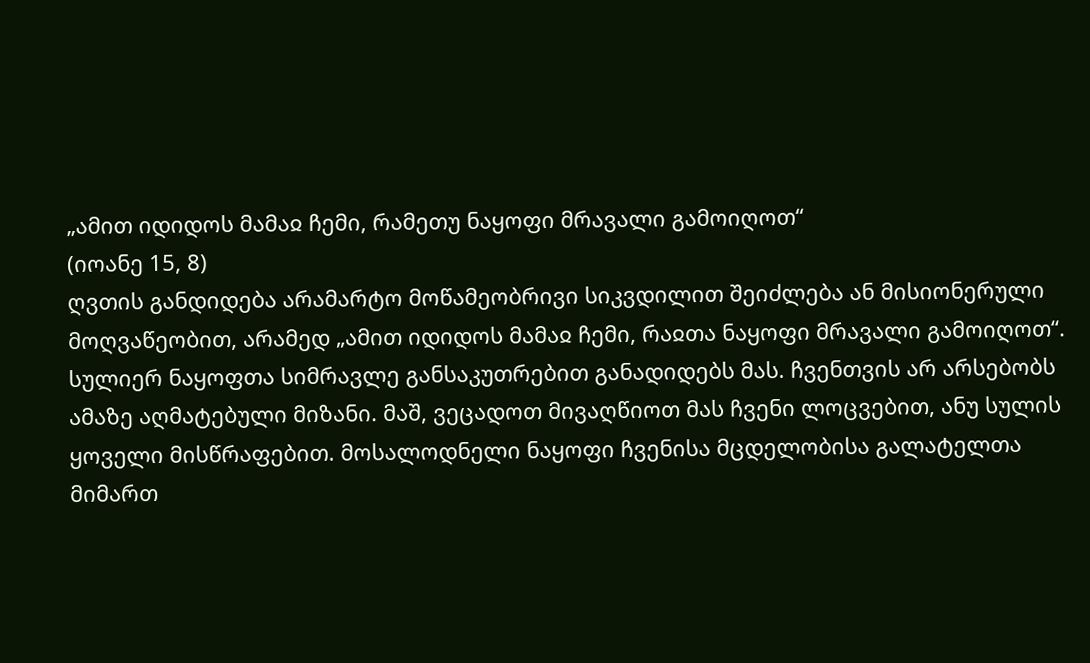„ამით იდიდოს მამაჲ ჩემი, რამეთუ ნაყოფი მრავალი გამოიღოთ“
(იოანე 15, 8)
ღვთის განდიდება არამარტო მოწამეობრივი სიკვდილით შეიძლება ან მისიონერული მოღვაწეობით, არამედ „ამით იდიდოს მამაჲ ჩემი, რაჲთა ნაყოფი მრავალი გამოიღოთ“. სულიერ ნაყოფთა სიმრავლე განსაკუთრებით განადიდებს მას. ჩვენთვის არ არსებობს ამაზე აღმატებული მიზანი. მაშ, ვეცადოთ მივაღწიოთ მას ჩვენი ლოცვებით, ანუ სულის ყოველი მისწრაფებით. მოსალოდნელი ნაყოფი ჩვენისა მცდელობისა გალატელთა მიმართ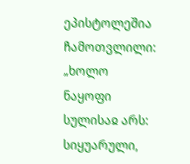ეპისტოლეშია ჩამოთვლილი: „ხოლო ნაყოფი სულისაჲ არს: სიყუარული,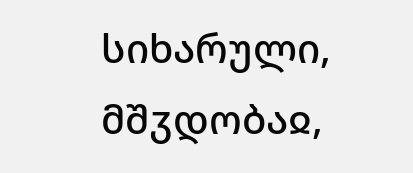სიხარული, მშჳდობაჲ,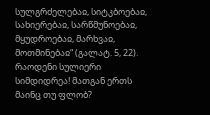სულგრძელებაჲ, სიტკბოებაჲ, სახიერებაჲ, სარწმუნოებაჲ, მყუდროებაჲ, მარხვაჲ, მოთმინებაჲ“ (გალატ. 5, 22). რაოდენი სულიერი სიმდიდრეა! მათგან ერთს მაინც თუ ფლობ?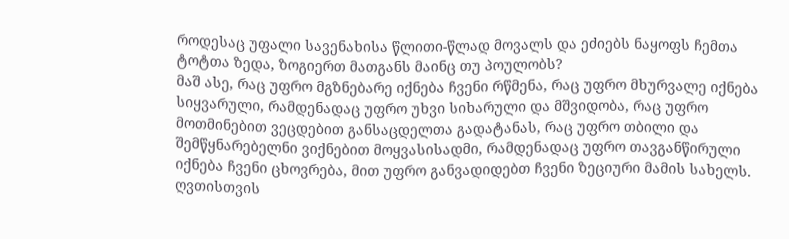როდესაც უფალი სავენახისა წლითი-წლად მოვალს და ეძიებს ნაყოფს ჩემთა ტოტთა ზედა, ზოგიერთ მათგანს მაინც თუ პოულობს?
მაშ ასე, რაც უფრო მგზნებარე იქნება ჩვენი რწმენა, რაც უფრო მხურვალე იქნება სიყვარული, რამდენადაც უფრო უხვი სიხარული და მშვიდობა, რაც უფრო მოთმინებით ვეცდებით განსაცდელთა გადატანას, რაც უფრო თბილი და შემწყნარებელნი ვიქნებით მოყვასისადმი, რამდენადაც უფრო თავგანწირული იქნება ჩვენი ცხოვრება, მით უფრო განვადიდებთ ჩვენი ზეციური მამის სახელს.
ღვთისთვის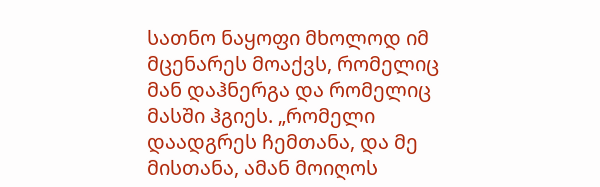სათნო ნაყოფი მხოლოდ იმ მცენარეს მოაქვს, რომელიც მან დაჰნერგა და რომელიც მასში ჰგიეს. „რომელი დაადგრეს ჩემთანა, და მე მისთანა, ამან მოიღოს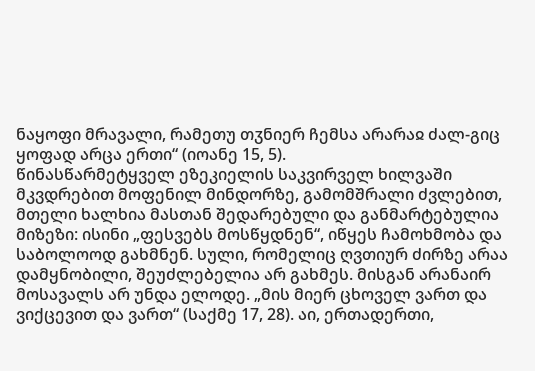ნაყოფი მრავალი, რამეთუ თჳნიერ ჩემსა არარაჲ ძალ-გიც ყოფად არცა ერთი“ (იოანე 15, 5).
წინასწარმეტყველ ეზეკიელის საკვირველ ხილვაში მკვდრებით მოფენილ მინდორზე, გამომშრალი ძვლებით, მთელი ხალხია მასთან შედარებული და განმარტებულია მიზეზი: ისინი „ფესვებს მოსწყდნენ“, იწყეს ჩამოხმობა და საბოლოოდ გახმნენ. სული, რომელიც ღვთიურ ძირზე არაა დამყნობილი, შეუძლებელია არ გახმეს. მისგან არანაირ მოსავალს არ უნდა ელოდე. „მის მიერ ცხოველ ვართ და ვიქცევით და ვართ“ (საქმე 17, 28). აი, ერთადერთი,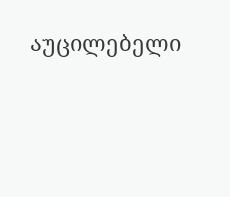აუცილებელი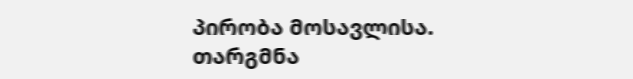პირობა მოსავლისა.
თარგმნა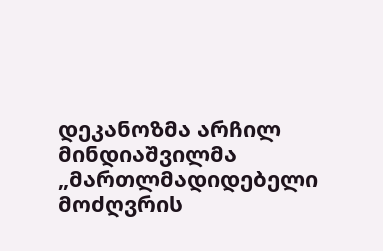დეკანოზმა არჩილ მინდიაშვილმა
„მართლმადიდებელი მოძღვრის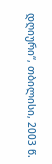დღიური“, თბილისი, 2003 წ.